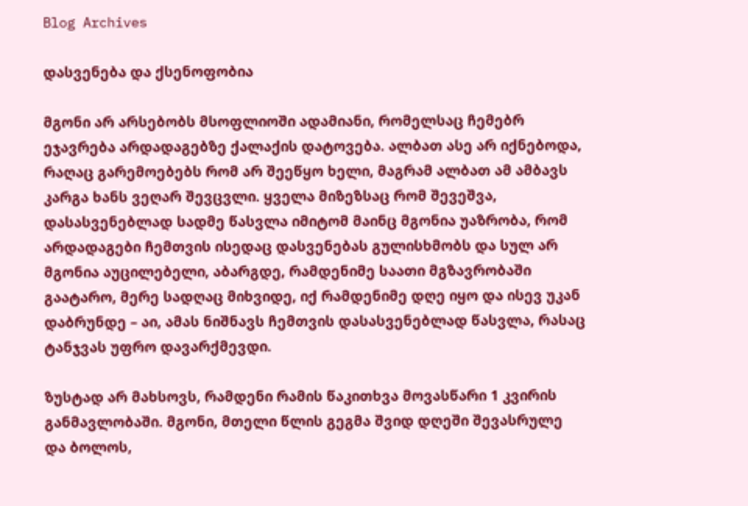Blog Archives

დასვენება და ქსენოფობია

მგონი არ არსებობს მსოფლიოში ადამიანი, რომელსაც ჩემებრ ეჯავრება არდადაგებზე ქალაქის დატოვება. ალბათ ასე არ იქნებოდა, რაღაც გარემოებებს რომ არ შეეწყო ხელი, მაგრამ ალბათ ამ ამბავს კარგა ხანს ვეღარ შევცვლი. ყველა მიზეზსაც რომ შევეშვა, დასასვენებლად სადმე წასვლა იმიტომ მაინც მგონია უაზრობა, რომ არდადაგები ჩემთვის ისედაც დასვენებას გულისხმობს და სულ არ მგონია აუცილებელი, აბარგდე, რამდენიმე საათი მგზავრობაში გაატარო, მერე სადღაც მიხვიდე, იქ რამდენიმე დღე იყო და ისევ უკან დაბრუნდე – აი, ამას ნიშნავს ჩემთვის დასასვენებლად წასვლა, რასაც ტანჯვას უფრო დავარქმევდი.

ზუსტად არ მახსოვს, რამდენი რამის წაკითხვა მოვასწარი 1 კვირის განმავლობაში. მგონი, მთელი წლის გეგმა შვიდ დღეში შევასრულე და ბოლოს,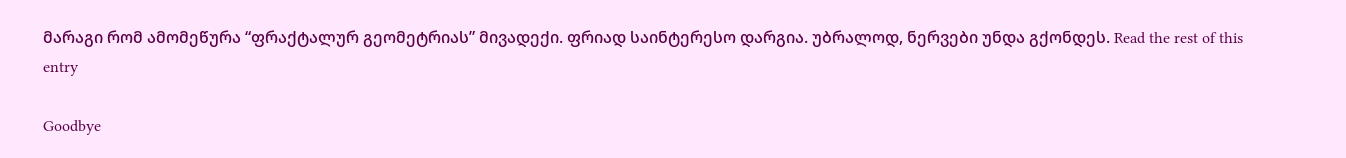მარაგი რომ ამომეწურა “ფრაქტალურ გეომეტრიას” მივადექი. ფრიად საინტერესო დარგია. უბრალოდ, ნერვები უნდა გქონდეს. Read the rest of this entry

Goodbye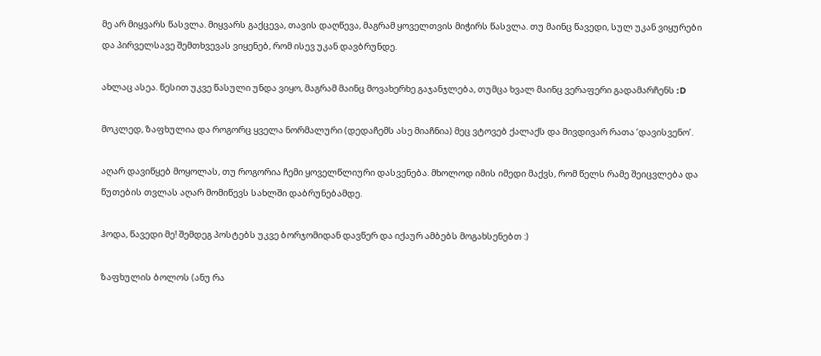მე არ მიყვარს წასვლა. მიყვარს გაქცევა, თავის დაღწევა, მაგრამ ყოველთვის მიჭირს წასვლა. თუ მაინც წავედი, სულ უკან ვიყურები და პირველსავე შემთხვევას ვიყენებ, რომ ისევ უკან დავბრუნდე.

ახლაც ასეა. წესით უკვე წასული უნდა ვიყო, მაგრამ მაინც მოვახერხე გაჯანჯლება, თუმცა ხვალ მაინც ვერაფერი გადამარჩენს :D

მოკლედ, ზაფხულია და როგორც ყველა ნორმალური (დედაჩემს ასე მიაჩნია) მეც ვტოვებ ქალაქს და მივდივარ რათა ‘დავისვენო’.

აღარ დავიწყებ მოყოლას, თუ როგორია ჩემი ყოველწლიური დასვენება. მხოლოდ იმის იმედი მაქვს, რომ წელს რამე შეიცვლება და წუთების თვლას აღარ მომიწევს სახლში დაბრუნებამდე.

ჰოდა, წავედი მე! შემდეგ პოსტებს უკვე ბორჯომიდან დავწერ და იქაურ ამბებს მოგახსენებთ :)

ზაფხულის ბოლოს (ანუ რა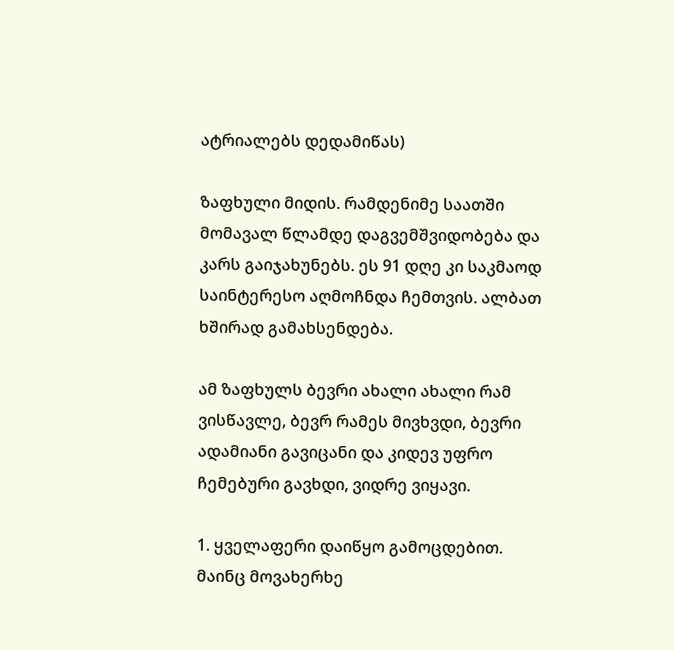ატრიალებს დედამიწას)

ზაფხული მიდის. რამდენიმე საათში მომავალ წლამდე დაგვემშვიდობება და კარს გაიჯახუნებს. ეს 91 დღე კი საკმაოდ საინტერესო აღმოჩნდა ჩემთვის. ალბათ ხშირად გამახსენდება.

ამ ზაფხულს ბევრი ახალი ახალი რამ ვისწავლე, ბევრ რამეს მივხვდი, ბევრი ადამიანი გავიცანი და კიდევ უფრო ჩემებური გავხდი, ვიდრე ვიყავი.

1. ყველაფერი დაიწყო გამოცდებით. მაინც მოვახერხე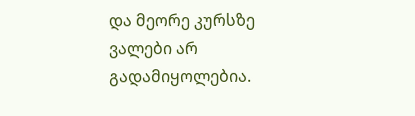და მეორე კურსზე ვალები არ გადამიყოლებია.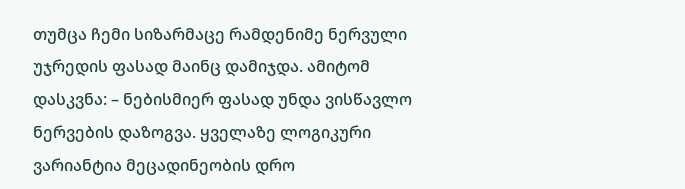თუმცა ჩემი სიზარმაცე რამდენიმე ნერვული უჯრედის ფასად მაინც დამიჯდა. ამიტომ დასკვნა: – ნებისმიერ ფასად უნდა ვისწავლო ნერვების დაზოგვა. ყველაზე ლოგიკური ვარიანტია მეცადინეობის დრო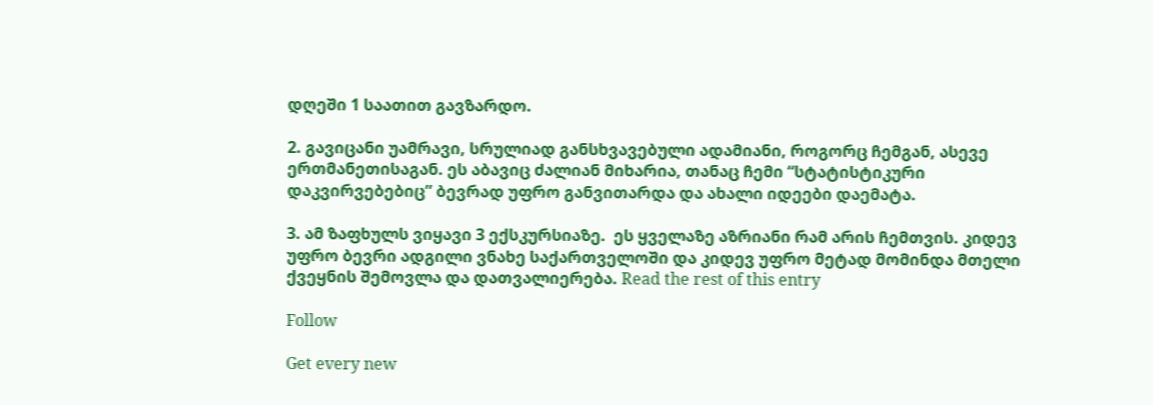დღეში 1 საათით გავზარდო.

2. გავიცანი უამრავი, სრულიად განსხვავებული ადამიანი, როგორც ჩემგან, ასევე ერთმანეთისაგან. ეს აბავიც ძალიან მიხარია, თანაც ჩემი “სტატისტიკური დაკვირვებებიც” ბევრად უფრო განვითარდა და ახალი იდეები დაემატა.

3. ამ ზაფხულს ვიყავი 3 ექსკურსიაზე.  ეს ყველაზე აზრიანი რამ არის ჩემთვის. კიდევ უფრო ბევრი ადგილი ვნახე საქართველოში და კიდევ უფრო მეტად მომინდა მთელი ქვეყნის შემოვლა და დათვალიერება. Read the rest of this entry

Follow

Get every new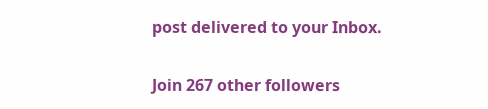post delivered to your Inbox.

Join 267 other followers